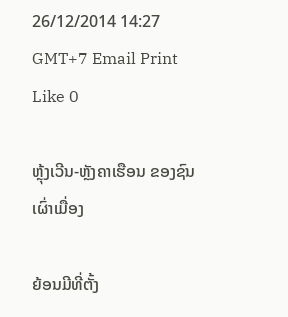26/12/2014 14:27 GMT+7 Email Print Like 0

ຫຼຸ້ງເວີນ-ຫຼັງຄາເຮືອນ ຂອງຊົນເຜົ່າເມື່ອງ

ຍ້ອນມີທີ່ຕັ້ງ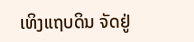ເທິງແຖບດິນ ຈັດຢູ່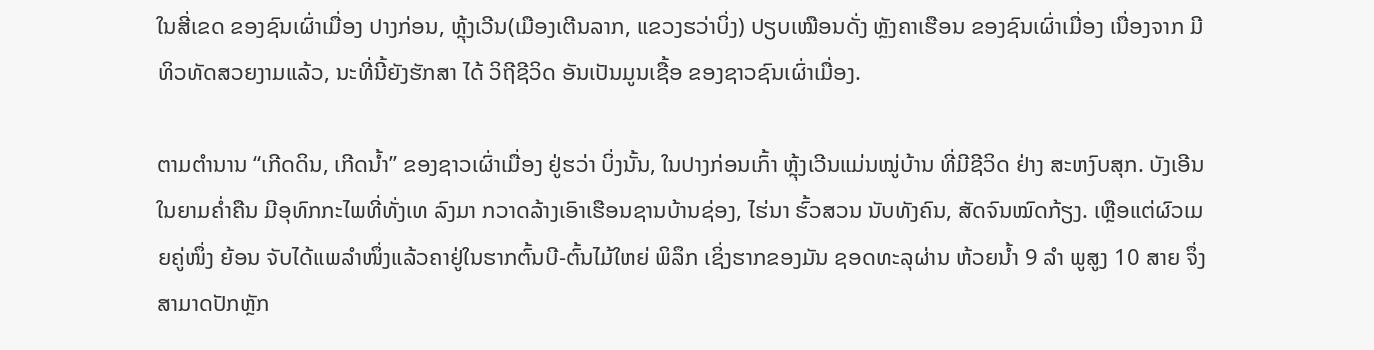ໃນສີ່ເຂດ ຂອງຊົນເຜົ່າເມື່ອງ ປາງກ່ອນ, ຫຼຸ້ງເວີນ(ເມືອງເຕີນລາກ, ແຂວງຮວ່າບິ່ງ) ປຽບເໝືອນດັ່ງ ຫຼັງຄາເຮືອນ ຂອງຊົນເຜົ່າເມື່ອງ ເນື່ອງຈາກ ມີທິວທັດສວຍງາມແລ້ວ, ນະທີ່ນີ້ຍັງຮັກສາ ໄດ້ ວິຖີຊີວິດ ອັນເປັນມູນເຊື້ອ ຂອງຊາວຊົນເຜົ່າເມື່ອງ.

ຕາມຕຳນານ “ເກີດດິນ, ເກີດນ້ຳ” ຂອງຊາວເຜົ່າເມື່ອງ ຢູ່ຮວ່າ ບິ່ງນັ້ນ, ໃນປາງກ່ອນເກົ້າ ຫຼຸ້ງເວີນແມ່ນໝູ່ບ້ານ ທີ່ມີຊີວິດ ຢ່າງ ສະຫງົບສຸກ. ບັງເອີນໃນຍາມຄ່ຳຄືນ ມີອຸທົກກະໄພທີ່ທັ່ງເທ ລົງມາ ກວາດລ້າງເອົາເຮືອນຊານບ້ານຊ່ອງ, ໄຮ່ນາ ຮົ້ວສວນ ນັບທັງຄົນ, ສັດຈົນໝົດກ້ຽງ. ເຫຼືອແຕ່ຜົວເມຍຄູ່ໜຶ່ງ ຍ້ອນ ຈັບໄດ້ແພລຳໜຶ່ງແລ້ວຄາຢູ່ໃນຮາກຕົ້ນບີ-ຕົ້ນໄມ້ໃຫຍ່ ພິລຶກ ເຊິ່ງຮາກຂອງມັນ ຊອດທະລຸຜ່ານ ຫ້ວຍນ້ຳ 9 ລຳ ພູສູງ 10 ສາຍ ຈຶ່ງສາມາດປັກຫຼັກ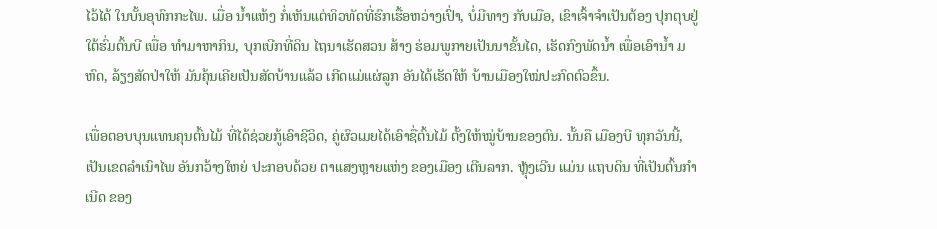ໄວ້ໄດ້ ໃນບັ້ນອຸທົກກະໄພ. ເມື່ອ ນ້ຳແຫ້ງ ກ່ໍເຫັນແຕ່ທິວທັດທີ່ຮົກເຮື້ອຫວ່າງເປົ່າ, ບ່ໍມີທາງ ກັບເມືອ, ເຂົາເຈົ້າຈຳເປັນຕ້ອງ ປຸກຕຸບຢູ່ໃຕ້ຮົ່ມຕົ້ນບີ ເພື່ອ ທຳມາຫາກິນ, ບຸກເບີກທີ່ດິນ ໄຖນາເຮັດສວນ ສ້າງ ຮ່ອມພູກາຍເປັນນາຂັ້ນໄດ, ເຮັດກົງພັດນ້ຳ ເພື່ອເອົານ້ຳ ມຫົດ, ລ້ຽງສັດປ່າໃຫ້ ມັນຄຸ້ນເຄີຍເປັນສັດບ້ານແລ້ວ ເກີດແມ່ແຜ່ລູກ ອັນໄດ້ເຮັດໃຫ້ ບ້ານເມືອງໃໝ່ປະກົດຕົວຂຶ້ນ.

ເພື່ອຕອບບຸນແທນຄຸນຕົ້ນໄມ້ ທີ່ໄດ້ຊ່ວຍກູ້ເອົາຊີວິດ, ຄູ່ຜົວເມຍໄດ້ເອົາຊື່ຕົ້ນໄມ້ ຕັ້ງໃຫ້ໝູ່ບ້ານຂອງຕົນ. ນັ້ນຄື ເມືອງບີ ທຸກວັນນີ້, ເປັນເຂດລຳເນົາໄພ ອັນກວ້າງໃຫຍ່ ປະກອບດ້ວຍ ຕາແສງຫຼາຍແຫ່ງ ຂອງເມືອງ ເຕີນລາກ. ຫຼຸ້ງເວີນ ແມ່ນ ແຖບດິນ ທີ່ເປັນຕົ້ນກຳເນີດ ຂອງ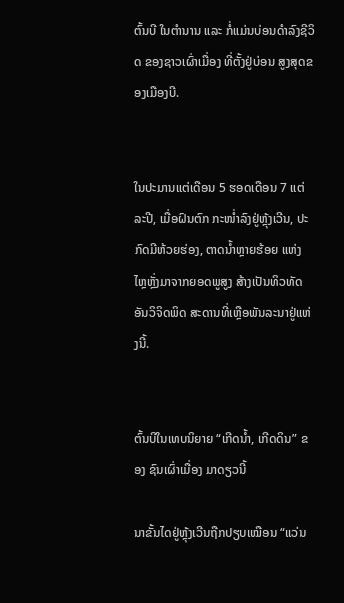ຕົ້ນບີ ໃນຕຳນານ ແລະ ກ່ໍແມ່ນບ່ອນດຳລົງຊີວິດ ຂອງຊາວເຜົ່າເມື່ອງ ທີ່ຕັ້ງຢູ່ບ່ອນ ສູງສຸດຂອງເມືອງບີ.


ໃນປະມານແຕ່ເດືອນ 5 ຮອດເດືອນ 7 ແຕ່ລະປີ, ເມື່ອຝົນຕົກ ກະໜ່ຳລົງຢູ່ຫຼຸ້ງເວີນ, ປະກົດມີຫ້ວຍຮ່ອງ, ຕາດນ້ຳຫຼາຍຮ້ອຍ ແຫ່ງ
ໄຫຼຫຼັ່ງມາຈາກຍອດພູສູງ ສ້າງເປັນທິວທັດອັນວິຈິດພິດ ສະດານທີ່ເຫຼືອພັນລະນາຢູ່ແຫ່ງນີ້.


ຕົ້ນບີໃນເທບນິຍາຍ “ເກີດນ້ຳ, ເກີດດິນ” ຂອງ ຊົນເຜົ່າເມື່ອງ ມາດຽວນີ້

ນາຂັ້ນໄດຢູ່ຫຼຸ້ງເວີນຖືກປຽບເໝືອນ “ແວ່ນ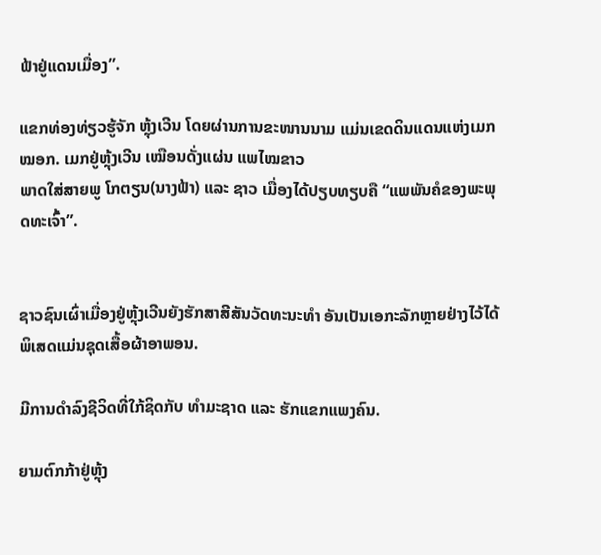ຟ້າຢູ່ແດນເມື່ອງ”.

ແຂກທ່ອງທ່ຽວຮູ້ຈັກ ຫຼຸ້ງເວີນ ໂດຍຜ່ານການຂະໜານນາມ ແມ່ນເຂດດິນແດນແຫ່ງເມກໝອກ. ເມກຢູ່ຫຼຸ້ງເວີນ ເໝືອນດັ່ງແຜ່ນ ແພໄໝຂາວ
ພາດໃສ່ສາຍພູ ໂກຕຽນ(ນາງຟ້າ) ແລະ ຊາວ ເມື່ອງໄດ້ປຽບທຽບຄື “ແພພັນຄໍຂອງພະພຸດທະເຈົ້າ”.


ຊາວຊົນເຜົ່າເມື່ອງຢູ່ຫຼຸ້ງເວີນຍັງຮັກສາສີສັນວັດທະນະທຳ ອັນເປັນເອກະລັກຫຼາຍຢ່າງໄວ້ໄດ້ ພິເສດແມ່ນຊຸດເສື້ອຜ້າອາພອນ.

ມີການດຳລົງຊີວິດທີ່ໃກ້ຊິດກັບ ທຳມະຊາດ ແລະ ຮັກແຂກແພງຄົນ.

ຍາມຕົກກ້າຢູ່ຫຼຸ້ງ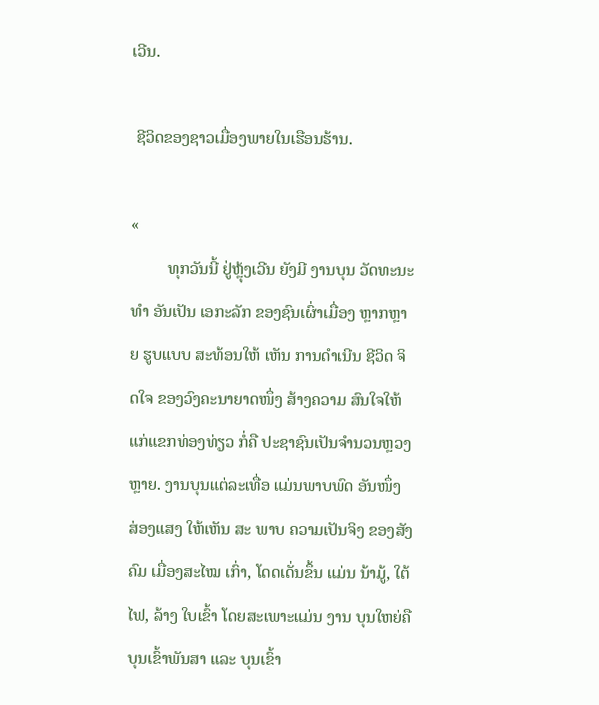ເວີນ.

 ຊີວິດຂອງຊາວເມື່ອງພາຍໃນເຮືອນຮ້ານ.

«
         ທຸກວັນນີ້ ຢູ່ຫຼຸ້ງເວີນ ຍັງມີ ງານບຸນ ວັດທະນະທຳ ອັນເປັນ ເອກະລັກ ຂອງຊົນເຜົ່າເມື່ອງ ຫຼາກຫຼາຍ ຮູບແບບ ສະທ້ອນໃຫ້ ເຫັນ ການດຳເນີນ ຊີວິດ ຈິດໃຈ ຂອງວົງຄະນາຍາດໜຶ່ງ ສ້າງຄວາມ ສົນໃຈໃຫ້ແກ່ແຂກທ່ອງທ່ຽວ ກ່ໍຄື ປະຊາຊົນເປັນຈຳນວນຫຼວງ ຫຼາຍ. ງານບຸນແຕ່ລະເທື່ອ ແມ່ນພາບພົດ ອັນໜຶ່ງ ສ່ອງແສງ ໃຫ້ເຫັນ ສະ ພາບ ຄວາມເປັນຈິງ ຂອງສັງຄົມ ເມື່ອງສະໄໝ ເກົ່າ, ໂດດເດັ່ນຂຶ້ນ ແມ່ນ ນ້າມູ້, ໃຕ້ໄຟ, ລ້າງ ໃບເຂົ້າ ໂດຍສະເພາະແມ່ນ ງານ ບຸນໃຫຍ່ຄື ບຸນເຂົ້າພັນສາ ແລະ ບຸນເຂົ້າ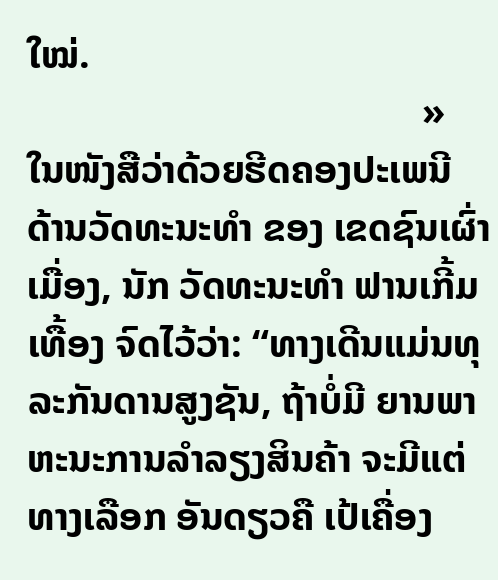ໃໝ່.
                                        »
ໃນໜັງສືວ່າດ້ວຍຮີດຄອງປະເພນີ ດ້ານວັດທະນະທຳ ຂອງ ເຂດຊົນເຜົ່າເມື່ອງ, ນັກ ວັດທະນະທຳ ຟານເກີ້ມເທື້ອງ ຈົດໄວ້ວ່າ: “ທາງເດີນແມ່ນທຸລະກັນດານສູງຊັນ, ຖ້າບ່ໍມີ ຍານພາຫະນະການລຳລຽງສິນຄ້າ ຈະມີແຕ່ທາງເລືອກ ອັນດຽວຄື ເປ້ເຄື່ອງ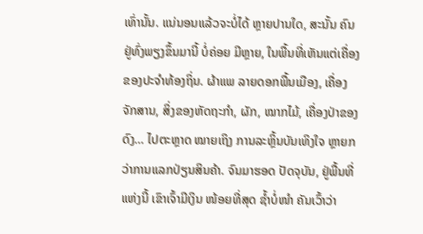ເທົ່ານັ້ນ. ແນ່ນອນແລ້ວຈະບ່ໍໄດ້ ຫຼາຍປານໃດ, ສະນັ້ນ ຄົນຢູ່ທົ່ງພຽງຂຶ້ນມານີ້ ບ່ໍຄ່ອຍ ມີຫຼາຍ, ໃນພື້ນທີ່ເຫັນແຕ່ເຄື່ອງຂອງປະຈຳທ້ອງຖິ່ນ. ຜ້າແພ ລາຍດອກພື້ນເມືອງ, ເຄື່ອງຈັກສານ, ສິ່ງຂອງຫັດຖະກຳ, ຜັກ, ໝາກໄມ້, ເຄື່ອງປ່າຂອງດົງ… ໄປຕະຫຼາດ ໝາຍເຖິງ ການລະຫຼິ້ນບັນເທິງໃຈ ຫຼາຍກວ່າການແລກປ່ຽນສິນຄ້າ. ຈົນມາຮອດ ປັດຈຸບັນ, ຢູ່ພື້ນທີ່ແຫ່ງນີ້ ເຂົາເຈົ້າມີເງິນ ໜ້ອຍທີ່ສຸດ ຊ້ຳບ່ໍໜຳ ຄັນເວົ້າວ່າ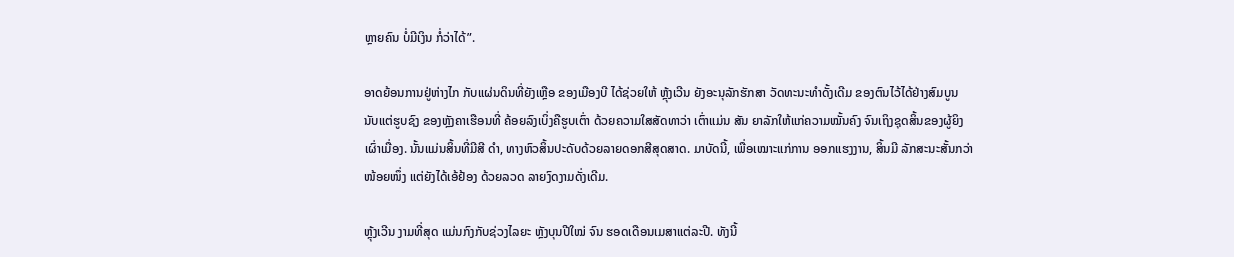ຫຼາຍຄົນ ບ່ໍມີເງິນ ກ່ໍວ່າໄດ້”.

ອາດຍ້ອນການຢູ່ຫ່າງໄກ ກັບແຜ່ນດິນທີ່ຍັງເຫຼືອ ຂອງເມືອງບີ ໄດ້ຊ່ວຍໃຫ້ ຫຼຸ້ງເວີນ ຍັງອະນຸລັກຮັກສາ ວັດທະນະທຳດັ້ງເດີມ ຂອງຕົນໄວ້ໄດ້ຢ່າງສົມບູນ ນັບແຕ່ຮູບຊົງ ຂອງຫຼັງຄາເຮືອນທີ່ ຄ້ອຍລົງເບິ່ງຄືຮູບເຕົ່າ ດ້ວຍຄວາມໃສສັດທາວ່າ ເຕົ່າແມ່ນ ສັນ ຍາລັກໃຫ້ແກ່ຄວາມໝັ້ນຄົງ ຈົນເຖິງຊຸດສິ້ນຂອງຜູ້ຍິງເຜົ່າເມື່ອງ. ນັ້ນແມ່ນສິ້ນທີ່ມີສີ ດຳ, ທາງຫົວສິ້ນປະດັບດ້ວຍລາຍດອກສີສຸດສາດ. ມາບັດນີ້, ເພື່ອເໝາະແກ່ການ ອອກແຮງງານ, ສິ້ນມີ ລັກສະນະສັ້ນກວ່າໜ້ອຍໜຶ່ງ ແຕ່ຍັງໄດ້ເອ້ຢ້ອງ ດ້ວຍລວດ ລາຍງົດງາມດັ່ງເດີມ.

ຫຼຸ້ງເວີນ ງາມທີ່ສຸດ ແມ່ນກົງກັບຊ່ວງໄລຍະ ຫຼັງບຸນປີໃໝ່ ຈົນ ຮອດເດືອນເມສາແຕ່ລະປີ. ທັງນີ້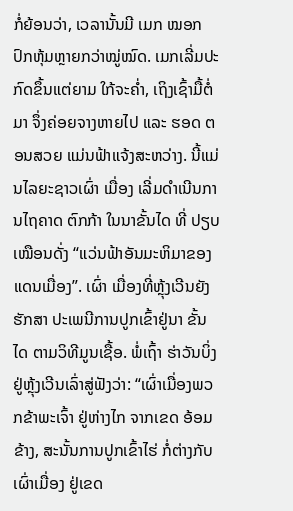ກ່ໍຍ້ອນວ່າ, ເວລານັ້ນມີ ເມກ ໝອກປົກຫຸ້ມຫຼາຍກວ່າໝູ່ໝົດ. ເມກເລີ່ມປະກົດຂຶ້ນແຕ່ຍາມ ໃກ້ຈະຄ່ຳ, ເຖິງເຊົ້າມື້ຕ່ໍມາ ຈຶ່ງຄ່ອຍຈາງຫາຍໄປ ແລະ ຮອດ ຕອນສວຍ ແມ່ນຟ້າແຈ້ງສະຫວ່າງ. ນີ້ແມ່ນໄລຍະຊາວເຜົ່າ ເມື່ອງ ເລີ່ມດຳເນີນການໄຖຄາດ ຕົກກ້າ ໃນນາຂັ້ນໄດ ທີ່ ປຽບເໝືອນດັ່ງ “ແວ່ນຟ້າອັນມະຫິມາຂອງແດນເມື່ອງ”. ເຜົ່າ ເມື່ອງທີ່ຫຼຸ້ງເວີນຍັງຮັກສາ ປະເພນີການປູກເຂົ້າຢູ່ນາ ຂັ້ນໄດ ຕາມວິທີມູນເຊື້ອ. ພ່ໍເຖົ້າ ຮ່າວັນບິ່ງ ຢູ່ຫຼຸ້ງເວີນເລົ່າສູ່ຟັງວ່າ: “ເຜົ່າເມື່ອງພວກຂ້າພະເຈົ້າ ຢູ່ຫ່າງໄກ ຈາກເຂດ ອ້ອມຂ້າງ, ສະນັ້ນການປູກເຂົ້າໄຮ່ ກ່ໍຕ່າງກັບເຜົ່າເມື່ອງ ຢູ່ເຂດ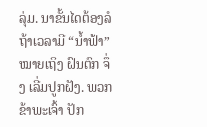ລຸ່ມ. ນາຂັ້ນໄດຕ້ອງລໍຖ້າເວລາມີ “ນ້ຳຟ້າ” ໝາຍເຖິງ ຝົນຕົກ ຈຶ່ງ ເລີ່ມປູກຝັງ. ພວກຂ້າພະເຈົ້າ ປັກ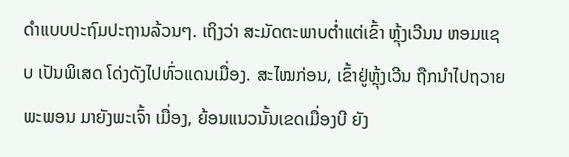ດຳແບບປະຖົມປະຖານລ້ວນໆ. ເຖິງວ່າ ສະມັດຕະພາບຕ່ຳແຕ່ເຂົ້າ ຫຼຸ້ງເວີນນ ຫອມແຊບ ເປັນພິເສດ ໂດ່ງດັງໄປທົ່ວແດນເມື່ອງ. ສະໄໝກ່ອນ, ເຂົ້າຢູ່ຫຼຸ້ງເວີນ ຖືກນຳໄປຖວາຍພະພອນ ມາຍັງພະເຈົ້າ ເມື່ອງ, ຍ້ອນແນວນັ້ນເຂດເມື່ອງບີ ຍັງ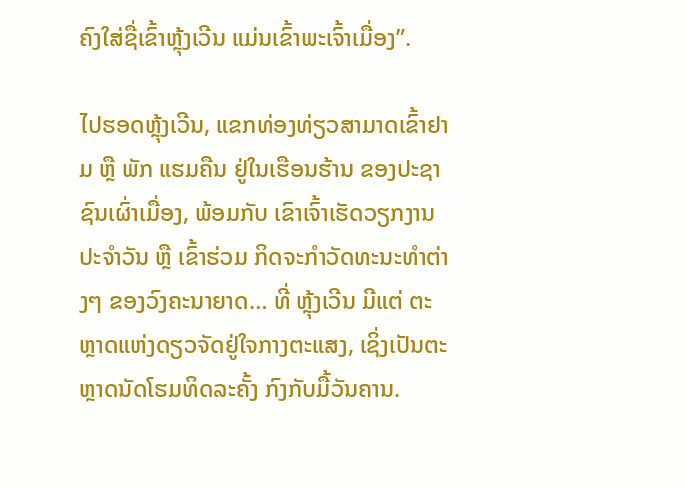ຄົງໃສ່ຊື່ເຂົ້າຫຼຸ້ງເວີນ ແມ່ນເຂົ້າພະເຈົ້າເມື່ອງ”.

ໄປຮອດຫຼຸ້ງເວີນ, ແຂກທ່ອງທ່ຽວສາມາດເຂົ້າຢາມ ຫຼື ພັກ ແຮມຄືນ ຢູ່ໃນເຮືອນຮ້ານ ຂອງປະຊາຊົນເຜົ່າເມື່ອງ, ພ້ອມກັບ ເຂົາເຈົ້າເຮັດວຽກງານປະຈຳວັນ ຫຼື ເຂົ້າຮ່ວມ ກິດຈະກຳວັດທະນະທຳຕ່າງໆ ຂອງວົງຄະນາຍາດ… ທີ່ ຫຼຸ້ງເວີນ ມີແຕ່ ຕະຫຼາດແຫ່ງດຽວຈັດຢູ່ໃຈກາງຕະແສງ, ເຊິ່ງເປັນຕະຫຼາດນັດໂຮມທິດລະຄັ້ງ ກົງກັບມື້ວັນຄານ.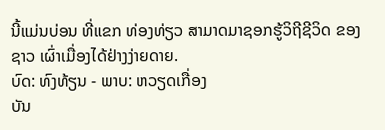ນີ້ແມ່ນບ່ອນ ທີ່ແຂກ ທ່ອງທ່ຽວ ສາມາດມາຊອກຮູ້ວິຖີຊີວິດ ຂອງຊາວ ເຜົ່າເມື່ອງໄດ້ຢ່າງງ່າຍດາຍ.
ບົດ: ທົງທ້ຽນ - ພາບ: ຫວຽດເກື່ອງ
ບັນ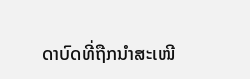ດາບົດທີ່ຖືກນຳສະເໜີ